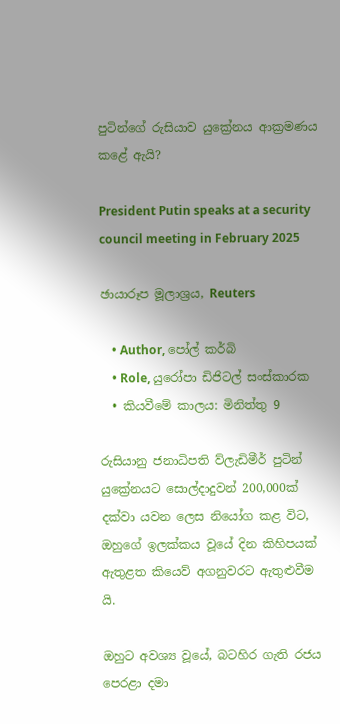පුටින්ගේ රුසියාව යුක්‍රේනය ආක්‍රමණය කළේ ඇයි?

President Putin speaks at a security council meeting in February 2025

ඡායාරූප මූලාශ්‍රය, Reuters

    • Author, පෝල් කර්බි
    • Role, යුරෝපා ඩිජිටල් සංස්කාරක
  • කියවීමේ කාලය: මිනිත්තු 9

රුසියානු ජනාධිපති ව්ලැඩිමීර් පුටින් යුක්‍රේනයට සොල්දාදුවන් 200,000ක් දක්වා යවන ලෙස නියෝග කළ විට, ඔහුගේ ඉලක්කය වූයේ දින කිහිපයක් ඇතුළත කියෙව් අගනුවරට ඇතුළුවීම යි.

ඔහුට අවශ්‍ය වූයේ, බටහිර ගැති රජය පෙරළා දමා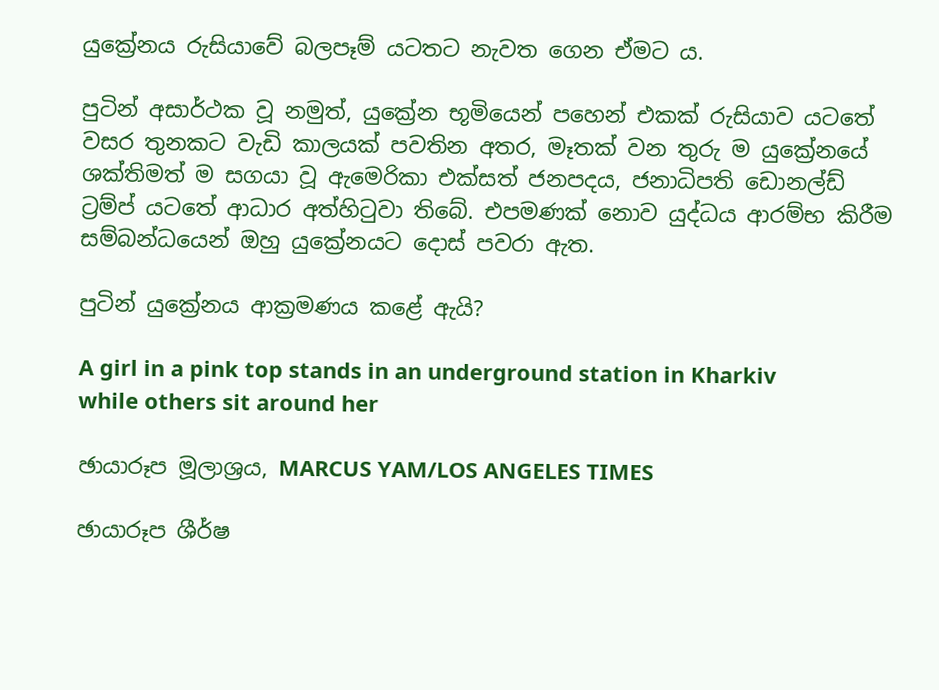යුක්‍රේනය රුසියාවේ බලපෑම් යටතට නැවත ගෙන ඒමට ය.

පුටින් අසාර්ථක වූ නමුත්, යුක්‍රේන භූමියෙන් පහෙන් එකක් රුසියාව යටතේ වසර තුනකට වැඩි කාලයක් පවතින අතර, මෑතක් වන තුරු ම යුක්‍රේනයේ ශක්තිමත් ම සගයා වූ ඇමෙරිකා එක්සත් ජනපදය, ජනාධිපති ඩොනල්ඩ් ට්‍රම්ප් යටතේ ආධාර අත්හිටුවා තිබේ. එපමණක් නොව යුද්ධය ආරම්භ කිරීම සම්බන්ධයෙන් ඔහු යුක්‍රේනයට දොස් පවරා ඇත.

පුටින් යුක්‍රේනය ආක්‍රමණය කළේ ඇයි?

A girl in a pink top stands in an underground station in Kharkiv while others sit around her

ඡායාරූප මූලාශ්‍රය, MARCUS YAM/LOS ANGELES TIMES

ඡායාරූප ශීර්ෂ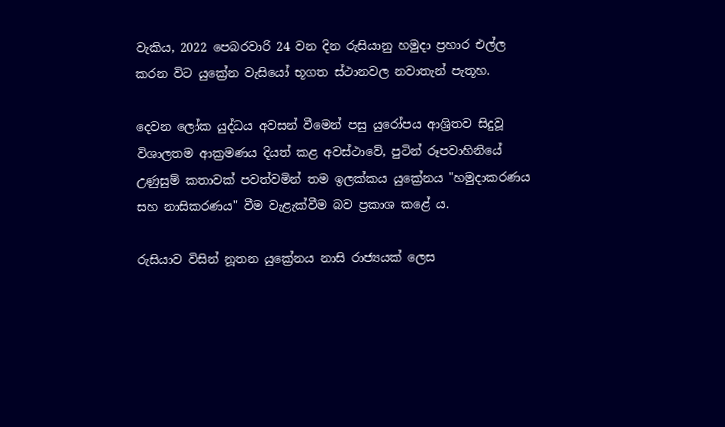වැකිය, 2022 පෙබරවාරි 24 වන දින රුසියානු හමුදා ප්‍රහාර එල්ල කරන විට යුක්‍රේන වැසියෝ භූගත ස්ථානවල නවාතැන් පැතූහ.

දෙවන ලෝක යුද්ධය අවසන් වීමෙන් පසු යුරෝපය ආශ්‍රිතව සිදුවූ විශාලතම ආක්‍රමණය දියත් කළ අවස්ථාවේ, පුටින් රූපවාහිනියේ උණුසුම් කතාවක් පවත්වමින් තම ඉලක්කය යුක්‍රේනය "හමුදාකරණය සහ නාසිකරණය" වීම වැළැක්වීම බව ප්‍රකාශ කළේ ය.

රුසියාව විසින් නූතන යුක්‍රේනය නාසි රාජ්‍යයක් ලෙස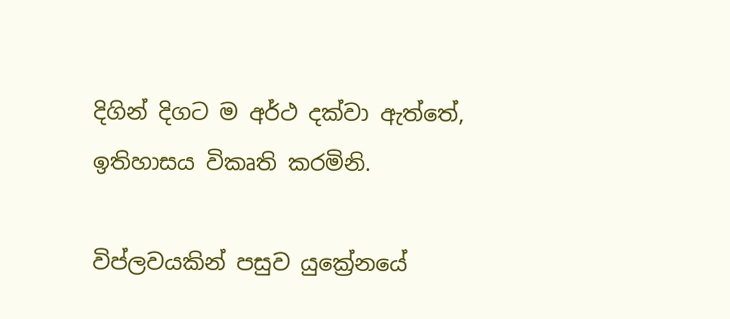දිගින් දිගට ම අර්ථ දක්වා ඇත්තේ, ඉතිහාසය විකෘති කරමිනි.

විප්ලවයකින් පසුව යුක්‍රේනයේ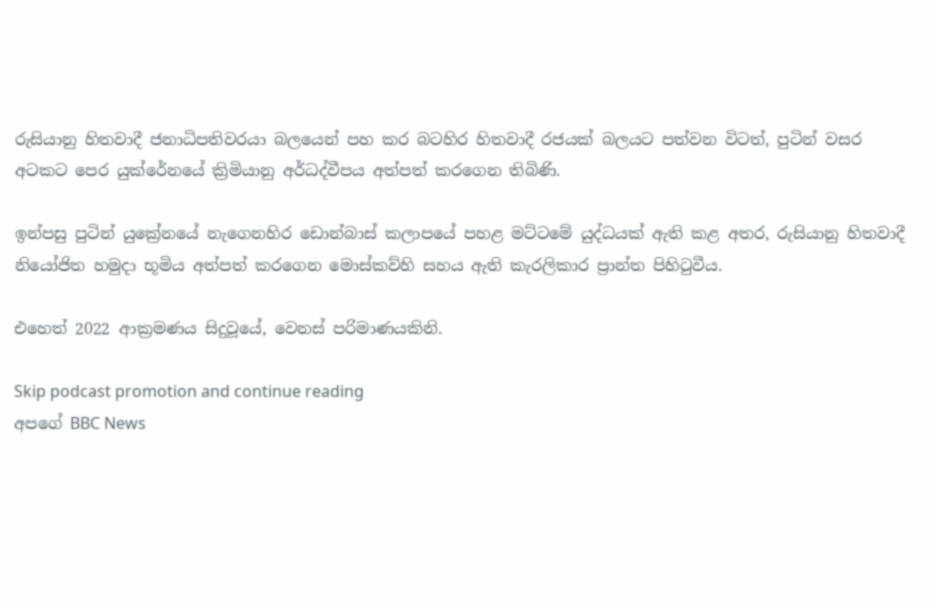රුසියානු හිතවාදී ජනාධිපතිවරයා බලයෙන් පහ කර බටහිර හිතවාදී රජයක් බලයට පත්වන විටත්, පුටින් වසර අටකට පෙර යුක්රේනයේ ක්‍රිමියානු අර්ධද්වීපය අත්පත් කරගෙන තිබිණි.

ඉන්පසු පුටින් යුක්‍රේනයේ නැගෙනහිර ඩොන්බාස් කලාපයේ පහළ මට්ටමේ යුද්ධයක් ඇති කළ අතර, රුසියානු හිතවාදී නියෝජිත හමුදා භූමිය අත්පත් කරගෙන මොස්කව්හි සහය ඇති කැරලිකාර ප්‍රාන්ත පිහිටුවීය.

එහෙත් 2022 ආක්‍රමණය සිදුවූයේ, වෙනස් පරිමාණයකිනි.

Skip podcast promotion and continue reading
අපගේ BBC News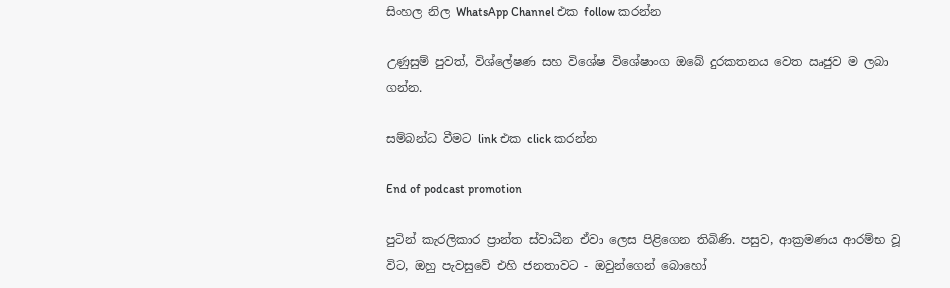සිංහල නිල WhatsApp Channel එක follow කරන්න

උණුසුම් පුවත්, විශ්ලේෂණ සහ විශේෂ විශේෂාංග ඔබේ දුරකතනය වෙත ඍජුව ම ලබා ගන්න.

සම්බන්ධ වීමට link එක click කරන්න

End of podcast promotion

පුටින් කැරලිකාර ප්‍රාන්ත ස්වාධීන ඒවා ලෙස පිළිගෙන තිබිණි. පසුව, ආක්‍රමණය ආරම්භ වූ විට, ඔහු පැවසුවේ එහි ජනතාවට - ඔවුන්ගෙන් බොහෝ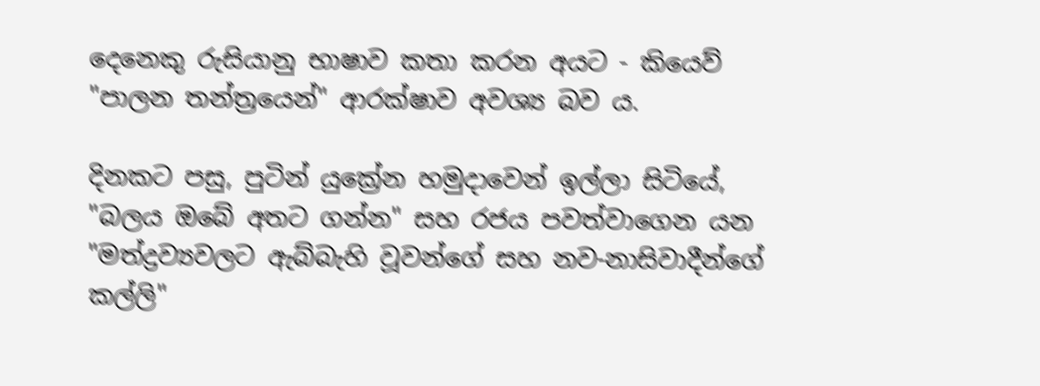දෙනෙකු රුසියානු භාෂාව කතා කරන අයට - කියෙව් "පාලන තන්ත්‍රයෙන්" ආරක්ෂාව අවශ්‍ය බව ය.

දිනකට පසු, පුටින් යුක්‍රේන හමුදාවෙන් ඉල්ලා සිටියේ, "බලය ඔබේ අතට ගන්න" සහ රජය පවත්වාගෙන යන "මත්ද්‍රව්‍යවලට ඇබ්බැහි වූවන්ගේ සහ නව-නාසිවාදීන්ගේ කල්ලි"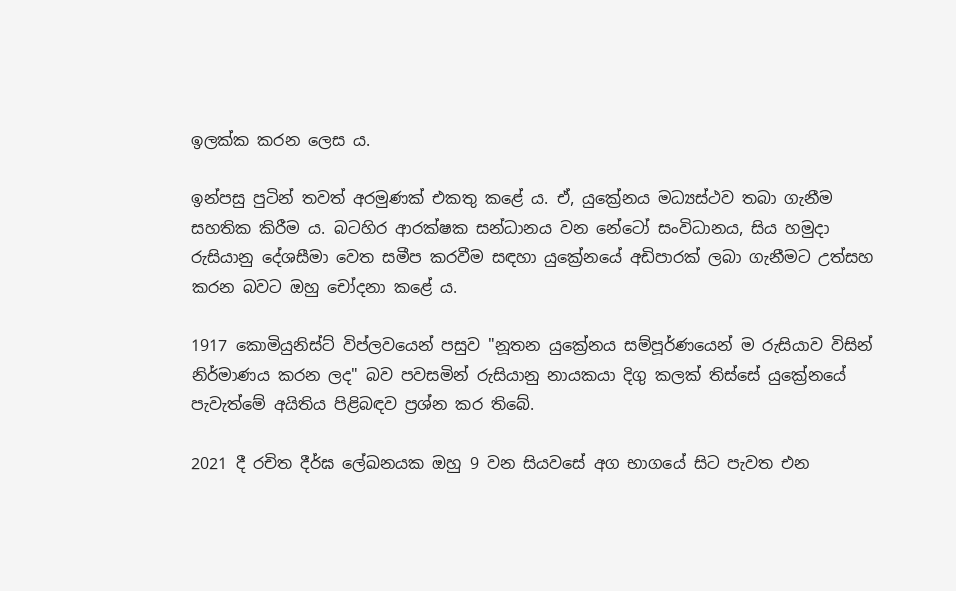ඉලක්ක කරන ලෙස ය.

ඉන්පසු පුටින් තවත් අරමුණක් එකතු කළේ ය. ඒ, යුක්‍රේනය මධ්‍යස්ථව තබා ගැනීම සහතික කිරීම ය. බටහිර ආරක්ෂක සන්ධානය වන නේටෝ සංවිධානය, සිය හමුදා රුසියානු දේශසීමා වෙත සමීප කරවීම සඳහා යුක්‍රේනයේ අඩිපාරක් ලබා ගැනීමට උත්සහ කරන බවට ඔහු චෝදනා කළේ ය.

1917 කොමියුනිස්ට් විප්ලවයෙන් පසුව "නූතන යුක්‍රේනය සම්පූර්ණයෙන් ම රුසියාව විසින් නිර්මාණය කරන ලද" බව පවසමින් රුසියානු නායකයා දිගු කලක් තිස්සේ යුක්‍රේනයේ පැවැත්මේ අයිතිය පිළිබඳව ප්‍රශ්න කර තිබේ.

2021 දී රචිත දීර්ඝ ලේඛනයක ඔහු 9 වන සියවසේ අග භාගයේ සිට පැවත එන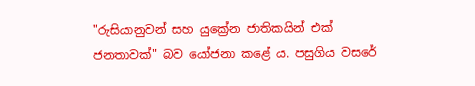"රුසියානුවන් සහ යුක්‍රේන ජාතිකයින් එක් ජනතාවක්" බව යෝජනා කළේ ය. පසුගිය වසරේ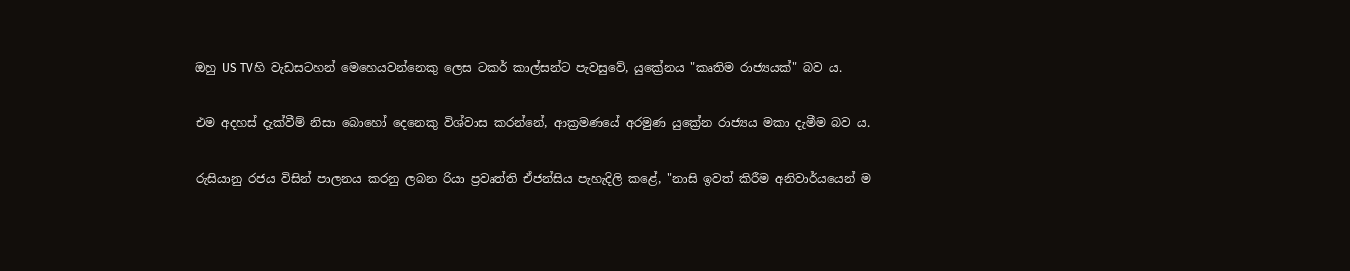ඔහු US TVහි වැඩසටහන් මෙහෙයවන්නෙකු ලෙස ටකර් කාල්සන්ට පැවසුවේ, යුක්‍රේනය "කෘතිම රාජ්‍යයක්" බව ය.

එම අදහස් දැක්වීම් නිසා බොහෝ දෙනෙකු විශ්වාස කරන්නේ, ආක්‍රමණයේ අරමුණ යුක්‍රේන රාජ්‍යය මකා දැමීම බව ය.

රුසියානු රජය විසින් පාලනය කරනු ලබන රියා ප්‍රවෘත්ති ඒජන්සිය පැහැදිලි කළේ, "නාසි ඉවත් කිරීම අනිවාර්යයෙන් ම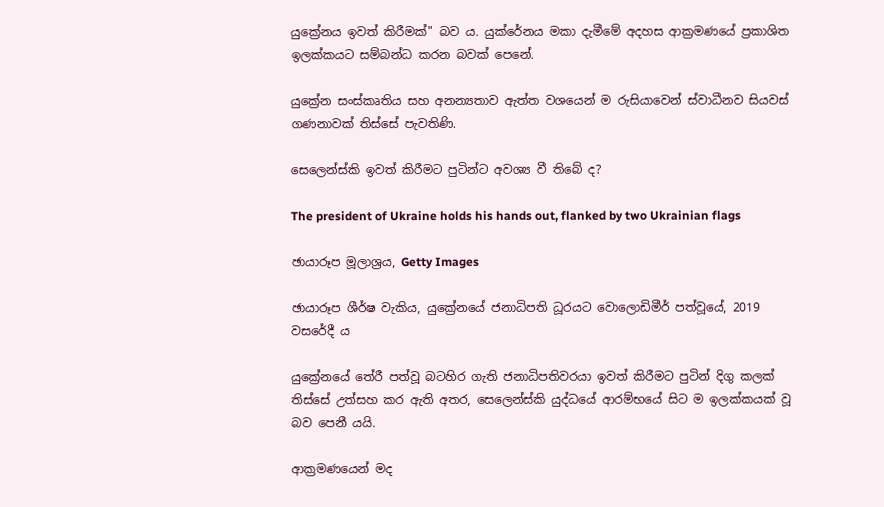යුක්‍රේනය ඉවත් කිරීමක්" බව ය. යුක්රේනය මකා දැමීමේ අදහස ආක්‍රමණයේ ප්‍රකාශිත ඉලක්කයට සම්බන්ධ කරන බවක් පෙනේ.

යුක්‍රේන සංස්කෘතිය සහ අනන්‍යතාව ඇත්ත වශයෙන් ම රුසියාවෙන් ස්වාධීනව සියවස් ගණනාවක් තිස්සේ පැවතිණි.

සෙලෙන්ස්කි ඉවත් කිරීමට පුටින්ට අවශ්‍ය වී තිබේ ද?

The president of Ukraine holds his hands out, flanked by two Ukrainian flags

ඡායාරූප මූලාශ්‍රය, Getty Images

ඡායාරූප ශීර්ෂ වැකිය, යුක්‍රේනයේ ජනාධිපති ධූරයට වොලොඩිමීර් පත්වූයේ, 2019 වසරේදී ය

යුක්‍රේනයේ තේරී පත්වූ බටහිර ගැති ජනාධිපතිවරයා ඉවත් කිරීමට පුටින් දිගු කලක් තිස්සේ උත්සහ කර ඇති අතර, සෙලෙන්ස්කි යුද්ධයේ ආරම්භයේ සිට ම ඉලක්කයක් වූ බව පෙනී යයි.

ආක්‍රමණයෙන් මද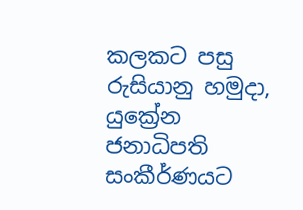කලකට පසු රුසියානු හමුදා, යුක්‍රේන ජනාධිපති සංකීර්ණයට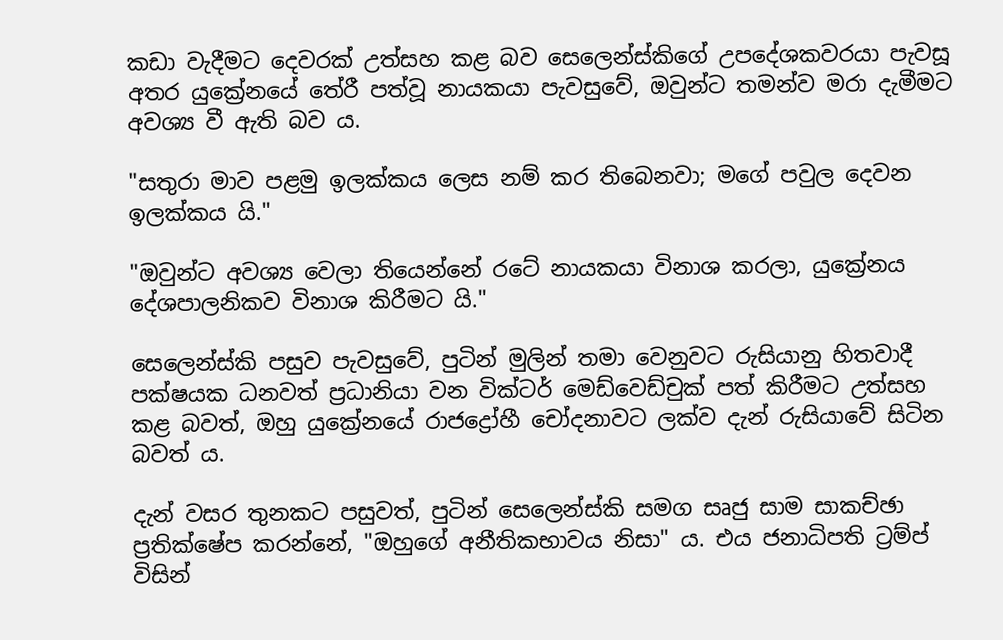කඩා වැදීමට දෙවරක් උත්සහ කළ බව සෙලෙන්ස්කිගේ උපදේශකවරයා පැවසූ අතර යුක්‍රේනයේ තේරී පත්වූ නායකයා පැවසුවේ, ඔවුන්ට තමන්ව මරා දැමීමට අවශ්‍ය වී ඇති බව ය.

"සතුරා මාව පළමු ඉලක්කය ලෙස නම් කර තිබෙනවා; මගේ පවුල දෙවන ඉලක්කය යි."

"ඔවුන්ට අවශ්‍ය වෙලා තියෙන්නේ රටේ නායකයා විනාශ කරලා, යුක්‍රේනය දේශපාලනිකව විනාශ කිරීමට යි."

සෙලෙන්ස්කි පසුව පැවසුවේ, පුටින් මුලින් තමා වෙනුවට රුසියානු හිතවාදී පක්ෂයක ධනවත් ප්‍රධානියා වන වික්ටර් මෙඩ්වෙඩ්චුක් පත් කිරීමට උත්සහ කළ බවත්, ඔහු යුක්‍රේනයේ රාජද්‍රෝහී චෝදනාවට ලක්ව දැන් රුසියාවේ සිටින බවත් ය.

දැන් වසර තුනකට පසුවත්, පුටින් සෙලෙන්ස්කි සමග සෘජු සාම සාකච්ඡා ප්‍රතික්ෂේප කරන්නේ, "ඔහුගේ අනීතිකභාවය නිසා" ය. එය ජනාධිපති ට්‍රම්ප් විසින්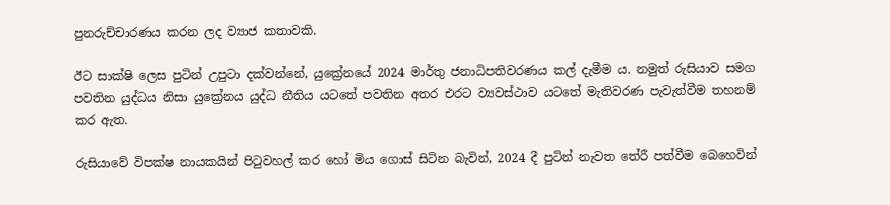පුනරුච්චාරණය කරන ලද ව්‍යාජ කතාවකි.

ඊට සාක්ෂි ලෙස පුටින් උපුටා දක්වන්නේ, යුක්‍රේනයේ 2024 මාර්තු ජනාධිපතිවරණය කල් දැමීම ය. නමුත් රුසියාව සමග පවතින යුද්ධය නිසා යුක්‍රේනය යුද්ධ නීතිය යටතේ පවතින අතර එරට ව්‍යවස්ථාව යටතේ මැතිවරණ පැවැත්වීම තහනම් කර ඇත.

රුසියාවේ විපක්ෂ නායකයින් පිටුවහල් කර හෝ මිය ගොස් සිටින බැවින්, 2024 දී පුටින් නැවත තේරී පත්වීම බෙහෙවින්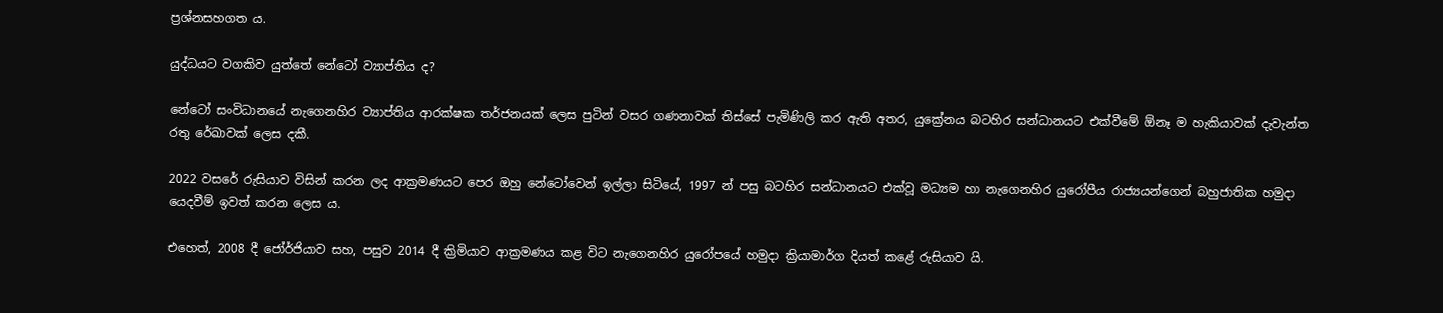ප්‍රශ්නසහගත ය.

යුද්ධයට වගකිව යුත්තේ නේටෝ ව්‍යාප්තිය ද?

නේටෝ සංවිධානයේ නැගෙනහිර ව්‍යාප්තිය ආරක්ෂක තර්ජනයක් ලෙස පුටින් වසර ගණනාවක් තිස්සේ පැමිණිලි කර ඇති අතර, යුක්‍රේනය බටහිර සන්ධානයට එක්වීමේ ඕනෑ ම හැකියාවක් දැවැන්ත රතු රේඛාවක් ලෙස දකී.

2022 වසරේ රුසියාව විසින් කරන ලද ආක්‍රමණයට පෙර ඔහු නේටෝවෙන් ඉල්ලා සිටියේ, 1997 න් පසු බටහිර සන්ධානයට එක්වූ මධ්‍යම හා නැගෙනහිර යුරෝපීය රාජ්‍යයන්ගෙන් බහුජාතික හමුදා යෙදවීම් ඉවත් කරන ලෙස ය.

එහෙත්, 2008 දී ජෝර්ජියාව සහ, පසුව 2014 දී ක්‍රිමියාව ආක්‍රමණය කළ විට නැගෙනහිර යුරෝපයේ හමුදා ක්‍රියාමාර්ග දියත් කළේ රුසියාව යි.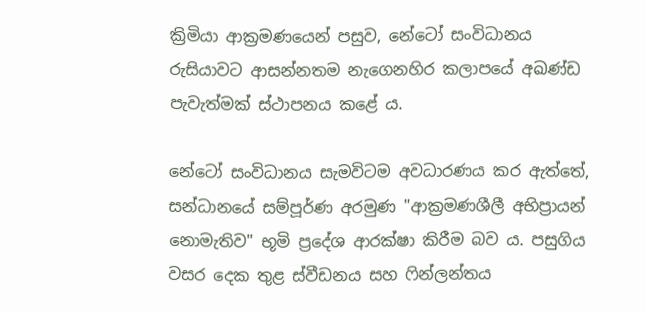ක්‍රිමියා ආක්‍රමණයෙන් පසුව, නේටෝ සංවිධානය රුසියාවට ආසන්නතම නැගෙනහිර කලාපයේ අඛණ්ඩ පැවැත්මක් ස්ථාපනය කළේ ය.

නේටෝ සංවිධානය සැමවිටම අවධාරණය කර ඇත්තේ, සන්ධානයේ සම්පූර්ණ අරමුණ "ආක්‍රමණශීලී අභිප්‍රායන් නොමැතිව" භූමි ප්‍රදේශ ආරක්ෂා කිරීම බව ය. පසුගිය වසර දෙක තුළ ස්වීඩනය සහ ෆින්ලන්තය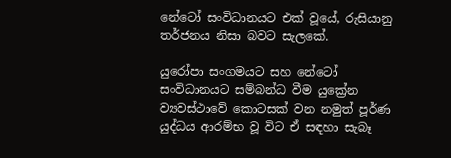නේටෝ සංවිධානයට එක් වූයේ, රුසියානු තර්ජනය නිසා බවට සැලකේ.

යුරෝපා සංගමයට සහ නේටෝ සංවිධානයට සම්බන්ධ වීම යුක්‍රේන ව්‍යවස්ථාවේ කොටසක් වන නමුත් පූර්ණ යුද්ධය ආරම්භ වූ විට ඒ සඳහා සැබෑ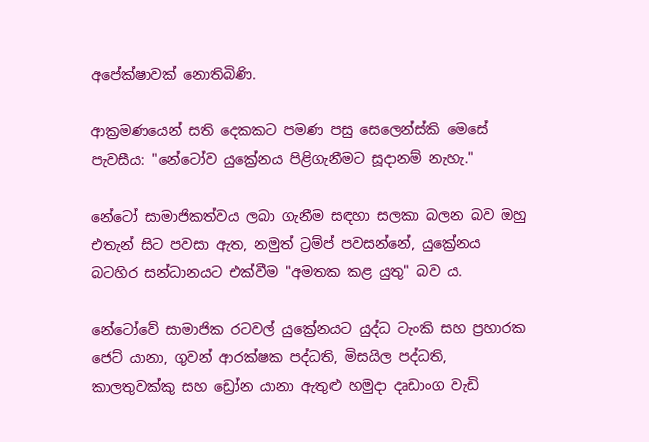අපේක්ෂාවක් නොතිබිණි.

ආක්‍රමණයෙන් සති දෙකකට පමණ පසු සෙලෙන්ස්කි මෙසේ පැවසීය: "නේටෝව යුක්‍රේනය පිළිගැනීමට සූදානම් නැහැ."

නේටෝ සාමාජිකත්වය ලබා ගැනීම සඳහා සලකා බලන බව ඔහු එතැන් සිට පවසා ඇත, නමුත් ට්‍රම්ප් පවසන්නේ, යුක්‍රේනය බටහිර සන්ධානයට එක්වීම "අමතක කළ යුතු" බව ය.

නේටෝවේ සාමාජික රටවල් යුක්‍රේනයට යුද්ධ ටැංකි සහ ප්‍රහාරක ජෙට් යානා, ගුවන් ආරක්ෂක පද්ධති, මිසයිල පද්ධති, කාලතුවක්කු සහ ඩ්‍රෝන යානා ඇතුළු හමුදා දෘඩාංග වැඩි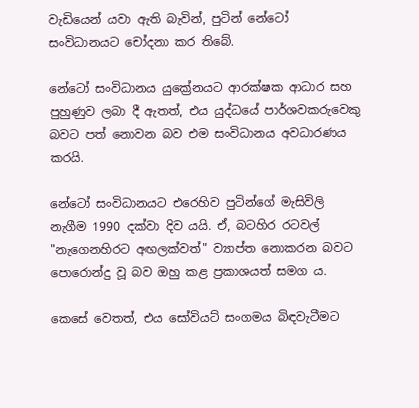වැඩියෙන් යවා ඇති බැවින්, පුටින් නේටෝ සංවිධානයට චෝදනා කර තිබේ.

නේටෝ සංවිධානය යුක්‍රේනයට ආරක්ෂක ආධාර සහ පුහුණුව ලබා දී ඇතත්, එය යුද්ධයේ පාර්ශවකරුවෙකු බවට පත් නොවන බව එම සංවිධානය අවධාරණය කරයි.

නේටෝ සංවිධානයට එරෙහිව පුටින්ගේ මැසිවිලි නැගීම 1990 දක්වා දිව යයි. ඒ, බටහිර රටවල් "නැගෙනහිරට අඟලක්වත්" ව්‍යාප්ත නොකරන බවට පොරොන්දු වූ බව ඔහු කළ ප්‍රකාශයත් සමග ය.

කෙසේ වෙතත්, එය සෝවියට් සංගමය බිඳවැටීමට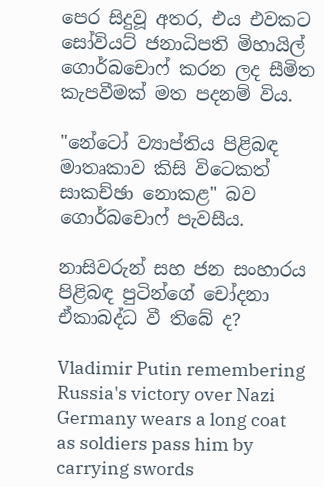පෙර සිදුවූ අතර, එය එවකට සෝවියට් ජනාධිපති මිහායිල් ගොර්බචොෆ් කරන ලද සීමිත කැපවීමක් මත පදනම් විය.

"නේටෝ ව්‍යාප්තිය පිළිබඳ මාතෘකාව කිසි විටෙකත් සාකච්ඡා නොකළ" බව ගොර්බචොෆ් පැවසීය.

නාසිවරුන් සහ ජන සංහාරය පිළිබඳ පුටින්ගේ චෝදනා ඒකාබද්ධ වී තිබේ ද?

Vladimir Putin remembering Russia's victory over Nazi Germany wears a long coat as soldiers pass him by carrying swords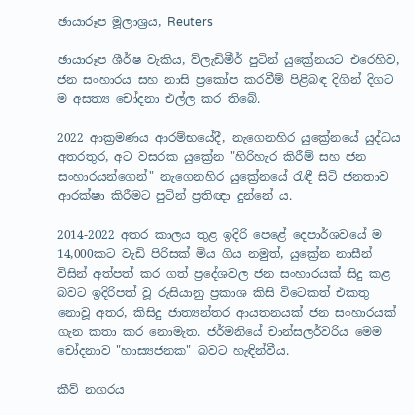ඡායාරූප මූලාශ්‍රය, Reuters

ඡායාරූප ශීර්ෂ වැකිය, ව්ලැඩිමීර් පුටින් යුක්‍රේනයට එරෙහිව, ජන සංහාරය සහ නාසි ප්‍රකෝප කරවීම් පිළිබඳ දිගින් දිගට ම අසත්‍ය චෝදනා එල්ල කර තිබේ.

2022 ආක්‍රමණය ආරම්භයේදී, නැගෙනහිර යුක්‍රේනයේ යුද්ධය අතරතුර, අට වසරක යුක්‍රේන "හිරිහැර කිරීම් සහ ජන සංහාරයන්ගෙන්" නැගෙනහිර යුක්‍රේනයේ රැඳී සිටි ජනතාව ආරක්ෂා කිරීමට පුටින් ප්‍රතිඥා දුන්නේ ය.

2014-2022 අතර කාලය තුළ ඉදිරි පෙළේ දෙපාර්ශවයේ ම 14,000කට වැඩි පිරිසක් මිය ගිය නමුත්, යුක්‍රේන නාසීන් විසින් අත්පත් කර ගත් ප්‍රදේශවල ජන සංහාරයක් සිදු කළ බවට ඉදිරිපත් වූ රුසියානු ප්‍රකාශ කිසි විටෙකත් එකතු නොවූ අතර, කිසිදු ජාත්‍යන්තර ආයතනයක් ජන සංහාරයක් ගැන කතා කර නොමැත. ජර්මනියේ චාන්සලර්වරිය මෙම චෝදනාව "හාස්‍යජනක" බවට හැඳින්වීය.

කීව් නගරය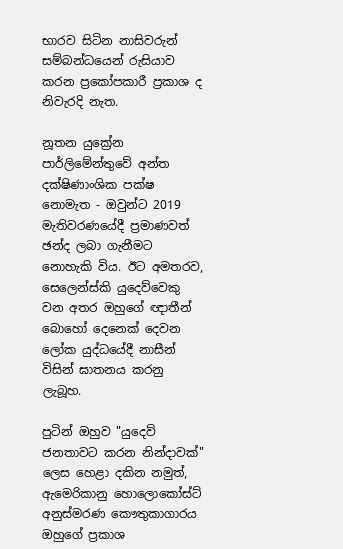භාරව සිටින නාසිවරුන් සම්බන්ධයෙන් රුසියාව කරන ප්‍රකෝපකාරී ප්‍රකාශ ද නිවැරදි නැත.

නූතන යුක්‍රේන පාර්ලිමේන්තුවේ අන්ත දක්ෂිණාංශික පක්ෂ නොමැත - ඔවුන්ට 2019 මැතිවරණයේදී ප්‍රමාණවත් ඡන්ද ලබා ගැනීමට නොහැකි විය. ඊට අමතරව, සෙලෙන්ස්කි යුදෙව්වෙකු වන අතර ඔහුගේ ඥාතීන් බොහෝ දෙනෙක් දෙවන ලෝක යුද්ධයේදී නාසීන් විසින් ඝාතනය කරනු ලැබූහ.

පුටින් ඔහුව "යුදෙව් ජනතාවට කරන නින්දාවක්" ලෙස හෙළා දකින නමුත්, ඇමෙරිකානු හොලොකෝස්ට් අනුස්මරණ කෞතුකාගාරය ඔහුගේ ප්‍රකාශ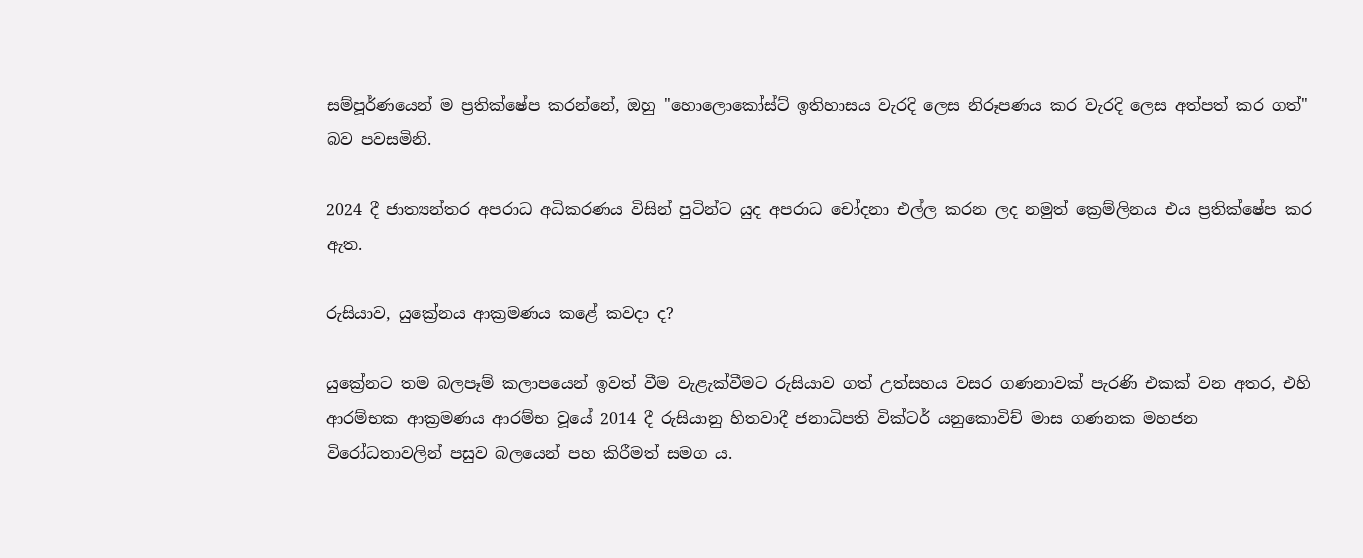සම්පූර්ණයෙන් ම ප්‍රතික්ෂේප කරන්නේ, ඔහු "හොලොකෝස්ට් ඉතිහාසය වැරදි ලෙස නිරූපණය කර වැරදි ලෙස අත්පත් කර ගත්" බව පවසමිනි.

2024 දී ජාත්‍යන්තර අපරාධ අධිකරණය විසින් පුටින්ට යුද අපරාධ චෝදනා එල්ල කරන ලද නමුත් ක්‍රෙම්ලිනය එය ප්‍රතික්ෂේප කර ඇත.

රුසියාව, යුක්‍රේනය ආක්‍රමණය කළේ කවදා ද?

යුක්‍රේනට තම බලපෑම් කලාපයෙන් ඉවත් වීම වැළැක්වීමට රුසියාව ගත් උත්සහය වසර ගණනාවක් පැරණි එකක් වන අතර, එහි ආරම්භක ආක්‍රමණය ආරම්භ වූයේ 2014 දී රුසියානු හිතවාදී ජනාධිපති වික්ටර් යනුකොවිච් මාස ගණනක මහජන විරෝධතාවලින් පසුව බලයෙන් පහ කිරීමත් සමග ය.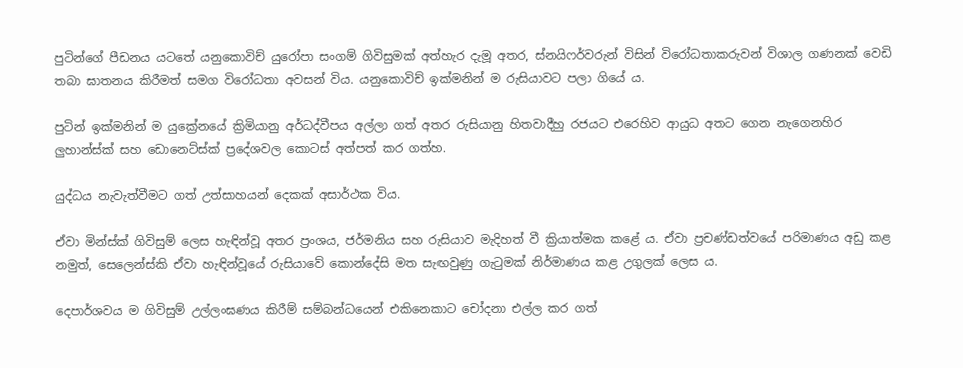පුටින්ගේ පීඩනය යටතේ යනුකොවිච් යුරෝපා සංගම් ගිවිසුමක් අත්හැර දැමූ අතර, ස්නයිෆර්වරුන් විසින් විරෝධතාකරුවන් විශාල ගණනක් වෙඩි තබා ඝාතනය කිරීමත් සමග විරෝධතා අවසන් විය. යනුකොවිච් ඉක්මනින් ම රුසියාවට පලා ගියේ ය.

පුටින් ඉක්මනින් ම යුක්‍රේනයේ ක්‍රිමියානු අර්ධද්වීපය අල්ලා ගත් අතර රුසියානු හිතවාදීහු රජයට එරෙහිව ආයුධ අතට ගෙන නැගෙනහිර ලුහාන්ස්ක් සහ ඩොනෙට්ස්ක් ප්‍රදේශවල කොටස් අත්පත් කර ගත්හ.

යුද්ධය නැවැත්වීමට ගත් උත්සාහයන් දෙකක් අසාර්ථක විය.

ඒවා මින්ස්ක් ගිවිසුම් ලෙස හැඳින්වූ අතර ප්‍රංශය, ජර්මනිය සහ රුසියාව මැදිහත් වී ක්‍රියාත්මක කළේ ය. ඒවා ප්‍රචණ්ඩත්වයේ පරිමාණය අඩු කළ නමුත්, සෙලෙන්ස්කි ඒවා හැඳින්වූයේ රුසියාවේ කොන්දේසි මත සැඟවුණු ගැටුමක් නිර්මාණය කළ උගුලක් ලෙස ය.

දෙපාර්ශවය ම ගිවිසුම් උල්ලංඝණය කිරීම් සම්බන්ධයෙන් එකිනෙකාට චෝදනා එල්ල කර ගත්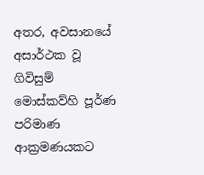අතර, අවසානයේ අසාර්ථක වූ ගිවිසුම් මොස්කව්හි පූර්ණ පරිමාණ ආක්‍රමණයකට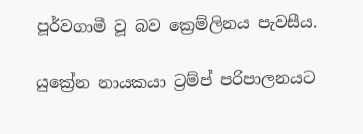පූර්වගාමී වූ බව ක්‍රෙම්ලිනය පැවසීය.

යුක්‍රේන නායකයා ට්‍රම්ප් පරිපාලනයට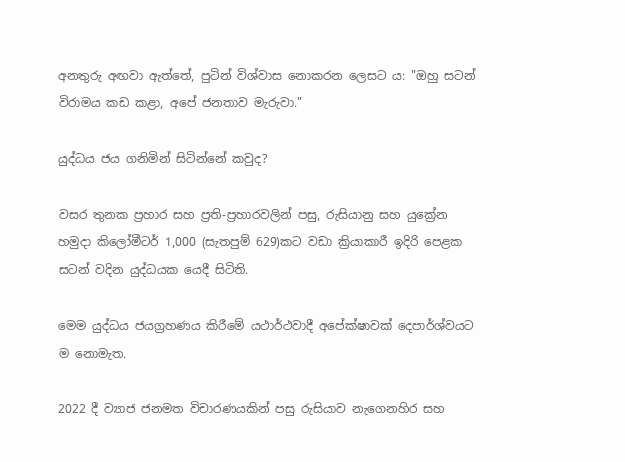අනතුරු අඟවා ඇත්තේ, පුටින් විශ්වාස නොකරන ලෙසට ය: "ඔහු සටන් විරාමය කඩ කළා, අපේ ජනතාව මැරුවා."

යුද්ධය ජය ගනිමින් සිටින්නේ කවුද?

වසර තුනක ප්‍රහාර සහ ප්‍රති-ප්‍රහාරවලින් පසු, රුසියානු සහ යුක්‍රේන හමුදා කිලෝමීටර් 1,000 (සැතපුම් 629)කට වඩා ක්‍රියාකාරී ඉදිරි පෙළක සටන් වදින යුද්ධයක යෙදී සිටිති.

මෙම යුද්ධය ජයග්‍රහණය කිරීමේ යථාර්ථවාදී අපේක්ෂාවක් දෙපාර්ශ්වයට ම නොමැත.

2022 දී ව්‍යාජ ජනමත විචාරණයකින් පසු රුසියාව නැගෙනහිර සහ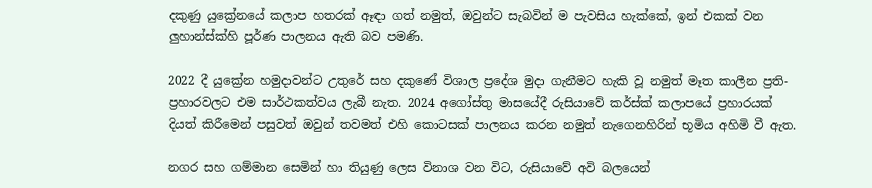දකුණු යුක්‍රේනයේ කලාප හතරක් ඈඳා ගත් නමුත්, ඔවුන්ට සැබවින් ම පැවසිය හැක්කේ, ඉන් එකක් වන ලුහාන්ස්ක්හි පූර්ණ පාලනය ඇති බව පමණි.

2022 දී යුක්‍රේන හමුදාවන්ට උතුරේ සහ දකුණේ විශාල ප්‍රදේශ මුදා ගැනීමට හැකි වූ නමුත් මෑත කාලීන ප්‍රති-ප්‍රහාරවලට එම සාර්ථකත්වය ලැබී නැත. 2024 අගෝස්තු මාසයේදී රුසියාවේ කර්ස්ක් කලාපයේ ප්‍රහාරයක් දියත් කිරීමෙන් පසුවත් ඔවුන් තවමත් එහි කොටසක් පාලනය කරන නමුත් නැගෙනහිරින් භූමිය අහිමි වී ඇත.

නගර සහ ගම්මාන සෙමින් හා තියුණු ලෙස විනාශ වන විට, රුසියාවේ අවි බලයෙන්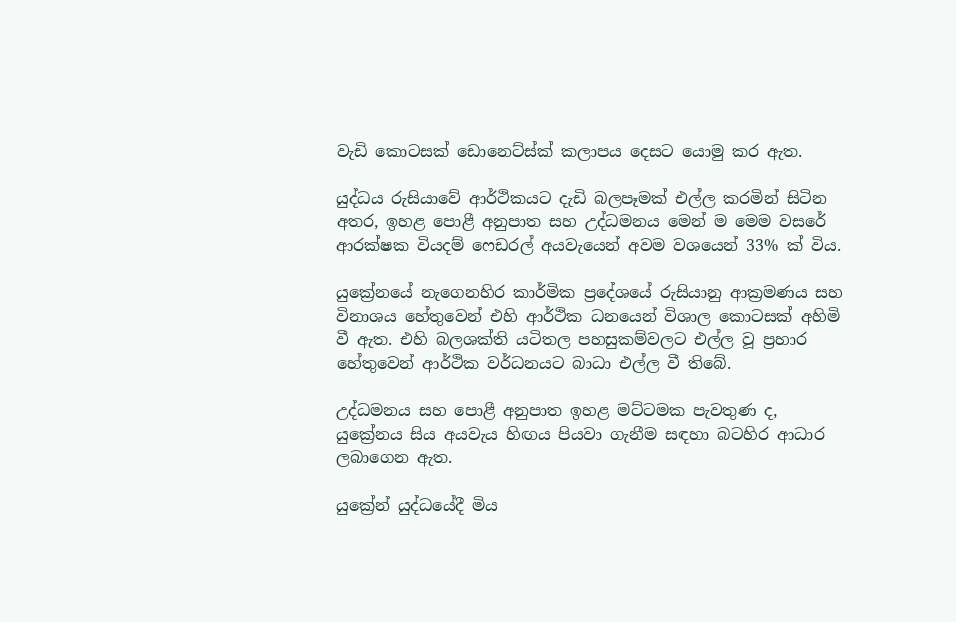වැඩි කොටසක් ඩොනෙට්ස්ක් කලාපය දෙසට යොමු කර ඇත.

යුද්ධය රුසියාවේ ආර්ථිකයට දැඩි බලපෑමක් එල්ල කරමින් සිටින අතර, ඉහළ පොළී අනුපාත සහ උද්ධමනය මෙන් ම මෙම වසරේ ආරක්ෂක වියදම් ෆෙඩරල් අයවැයෙන් අවම වශයෙන් 33% ක් විය.

යුක්‍රේනයේ නැගෙනහිර කාර්මික ප්‍රදේශයේ රුසියානු ආක්‍රමණය සහ විනාශය හේතුවෙන් එහි ආර්ථික ධනයෙන් විශාල කොටසක් අහිමි වී ඇත. එහි බලශක්ති යටිතල පහසුකම්වලට එල්ල වූ ප්‍රහාර හේතුවෙන් ආර්ථික වර්ධනයට බාධා එල්ල වී තිබේ.

උද්ධමනය සහ පොළී අනුපාත ඉහළ මට්ටමක පැවතුණ ද, යුක්‍රේනය සිය අයවැය හිඟය පියවා ගැනීම සඳහා බටහිර ආධාර ලබාගෙන ඇත.

යුක්‍රේන් යුද්ධයේදී මිය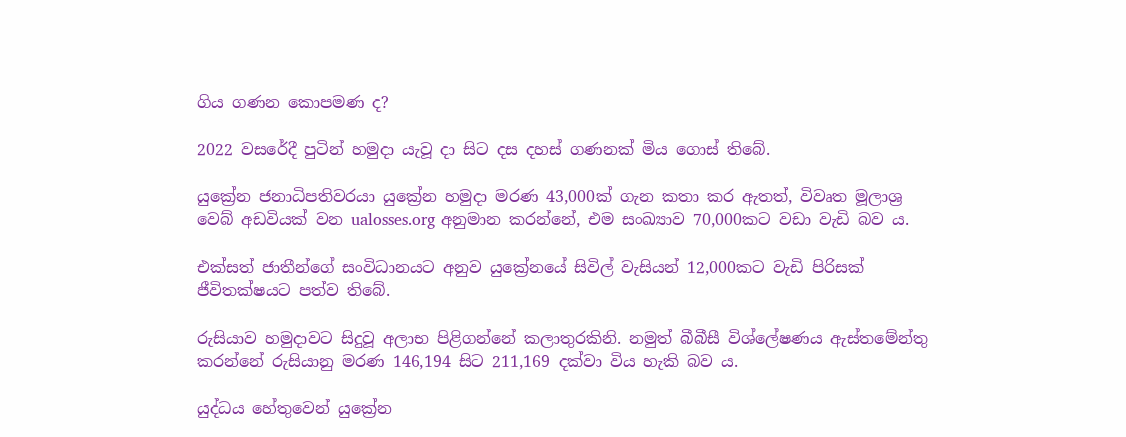ගිය ගණන කොපමණ ද?

2022 වසරේදී පුටින් හමුදා යැවූ දා සිට දස දහස් ගණනක් මිය ගොස් තිබේ.

යුක්‍රේන ජනාධිපතිවරයා යුක්‍රේන හමුදා මරණ 43,000ක් ගැන කතා කර ඇතත්, විවෘත මූලාශ්‍ර වෙබ් අඩවියක් වන ualosses.org අනුමාන කරන්නේ, එම සංඛ්‍යාව 70,000කට වඩා වැඩි බව ය.

එක්සත් ජාතීන්ගේ සංවිධානයට අනුව යුක්‍රේනයේ සිවිල් වැසියන් 12,000කට වැඩි පිරිසක් ජීවිතක්ෂයට පත්ව තිබේ.

රුසියාව හමුදාවට සිදුවූ අලාභ පිළිගන්නේ කලාතුරකිනි. නමුත් බීබීසී විශ්ලේෂණය ඇස්තමේන්තු කරන්නේ රුසියානු මරණ 146,194 සිට 211,169 දක්වා විය හැකි බව ය.

යුද්ධය හේතුවෙන් යුක්‍රේන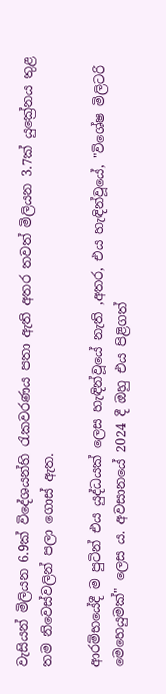වැසියන් මිලියන 6.9ක් විදේශයන්හි රැකවරණය පතා ඇති අතර තවත් මිලියන 3.7ක් යුක්‍රේනය තුළ තම නිවෙස්වලින් පලා ගොස් ඇත.

ආරම්භයේදී ම පුටින් එය යුද්ධයක් ලෙස හැඳින්වූයේ නැති ,අතර, එය හැඳින්වූයේ, "විශේෂ මිලිටරි මෙහෙයුමක්" ලෙස ය. අවසානයේ 2024 දී ඔහු එය පිළිගත්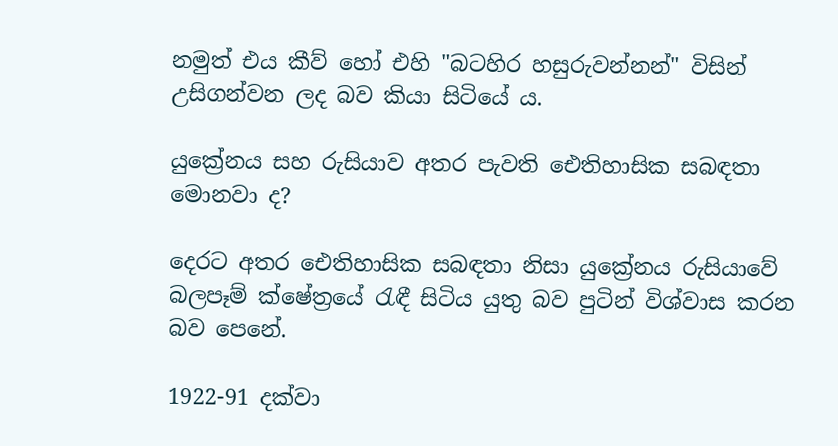නමුත් එය කීව් හෝ එහි "බටහිර හසුරුවන්නන්" විසින් උසිගන්වන ලද බව කියා සිටියේ ය.

යුක්‍රේනය සහ රුසියාව අතර පැවති ඓතිහාසික සබඳතා මොනවා ද?

දෙරට අතර ඓතිහාසික සබඳතා නිසා යුක්‍රේනය රුසියාවේ බලපෑම් ක්ෂේත්‍රයේ රැඳී සිටිය යුතු බව පුටින් විශ්වාස කරන බව පෙනේ.

1922-91 දක්වා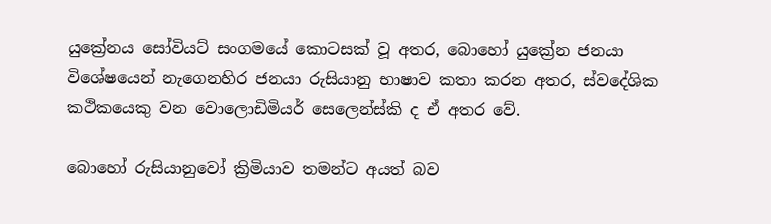යුක්‍රේනය සෝවියට් සංගමයේ කොටසක් වූ අතර, බොහෝ යුක්‍රේන ජනයා විශේෂයෙන් නැගෙනහිර ජනයා රුසියානු භාෂාව කතා කරන අතර, ස්වදේශික කථිකයෙකු වන වොලොඩිමියර් සෙලෙන්ස්කි ද ඒ අතර වේ.

බොහෝ රුසියානුවෝ ක්‍රිමියාව තමන්ට අයත් බව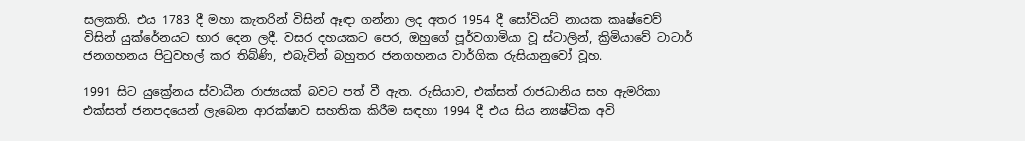සලකති. එය 1783 දී මහා කැතරින් විසින් ඈඳා ගන්නා ලද අතර 1954 දී සෝවියට් නායක කෘෂ්චෙව් විසින් යුක්රේනයට භාර දෙන ලදී. වසර දහයකට පෙර, ඔහුගේ පූර්වගාමියා වූ ස්ටාලින්, ක්‍රිමියාවේ ටාටාර් ජනගහනය පිටුවහල් කර තිබ්ණි, එබැවින් බහුතර ජනගහනය වාර්ගික රුසියානුවෝ වූහ.

1991 සිට යුක්‍රේනය ස්වාධීන රාජ්‍යයක් බවට පත් වී ඇත. රුසියාව, එක්සත් රාජධානිය සහ ඇමරිකා එක්සත් ජනපදයෙන් ලැබෙන ආරක්ෂාව සහතික කිරීම සඳහා 1994 දී එය සිය න්‍යෂ්ටික අවි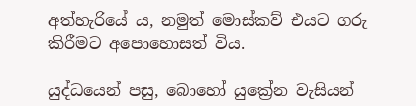අත්හැරියේ ය, නමුත් මොස්කව් එයට ගරු කිරීමට අපොහොසත් විය.

යුද්ධයෙන් පසු, බොහෝ යුක්‍රේන වැසියන්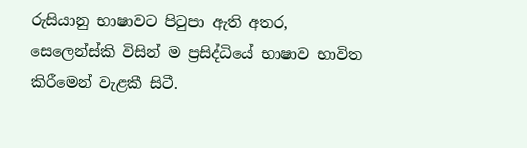රුසියානු භාෂාවට පිටුපා ඇති අතර, සෙලෙන්ස්කි විසින් ම ප්‍රසිද්ධියේ භාෂාව භාවිත කිරීමෙන් වැළකී සිටී.